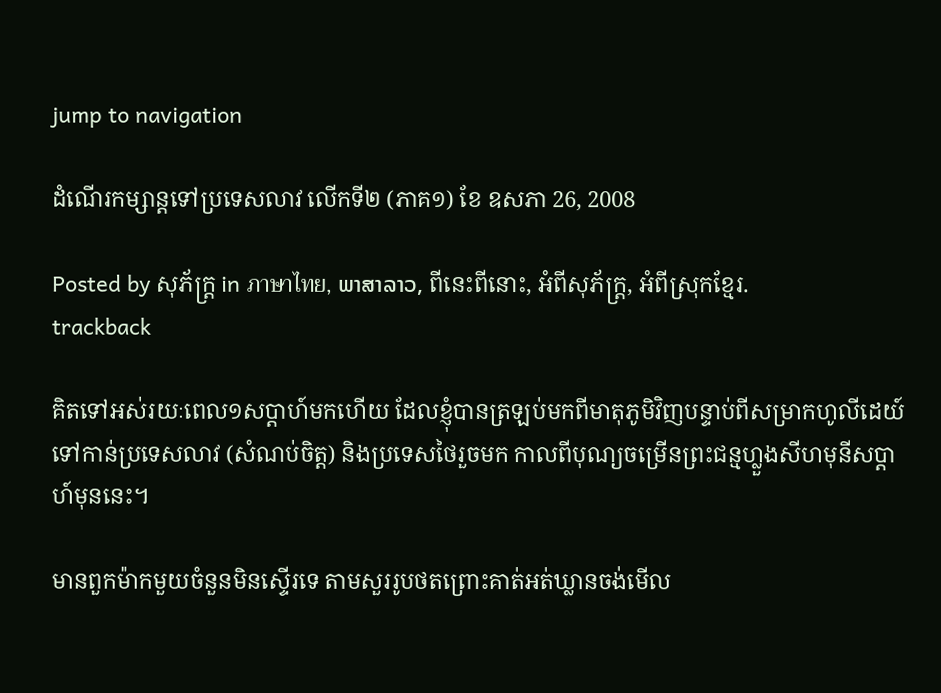jump to navigation

ដំណើរកម្សាន្តទៅប្រទេសលាវ លើកទី២ (ភាគ១) ខែ ឧសភា 26, 2008

Posted by សុភ័ក្ត្រ in ภาษาไทย, ພາສາລາວ, ពីនេះពីនោះ, អំពីសុភ័ក្ត្រ, អំពីស្រុកខ្មែរ.
trackback

គិតទៅអស់រយៈពេល១សប្ដាហ៍មកហើយ ដែលខ្ញុំបានត្រឡប់មកពីមាតុភូមិវិញបន្ទាប់ពីសម្រាកហូលីដេយ៍ទៅកាន់ប្រទេសលាវ (សំណប់ចិត្ត) និងប្រទេសថៃរួចមក កាលពីបុណ្យចម្រើនព្រះជន្មហ្លួងសីហមុនីសប្ដាហ៍មុននេះ។

មានពួកម៉ាកមួយចំនួនមិនស្ទើរទេ តាមសួររូបថតព្រោះគាត់អត់ឃ្លានចង់មើល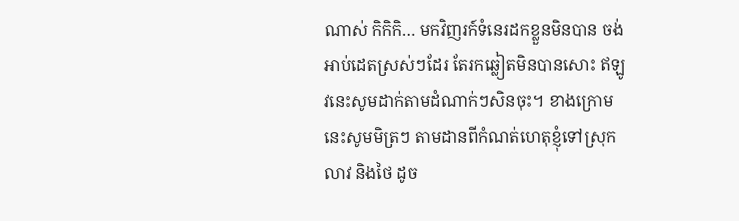ណាស់ កិកិកិ… មកវិញរក៍ទំនេរដកខ្លួនមិនបាន ចង់អាប់ដេតស្រស់ៗដែរ តែរកឆ្លៀតមិនបានសោះ ឥឡូវនេះសូមដាក់តាមដំណាក់ៗសិនចុះ។ ខាងក្រោមនេះសូមមិត្រៗ តាមដានពីកំណត់ហេតុខ្ញុំទៅស្រុកលាវ និងថៃ ដូច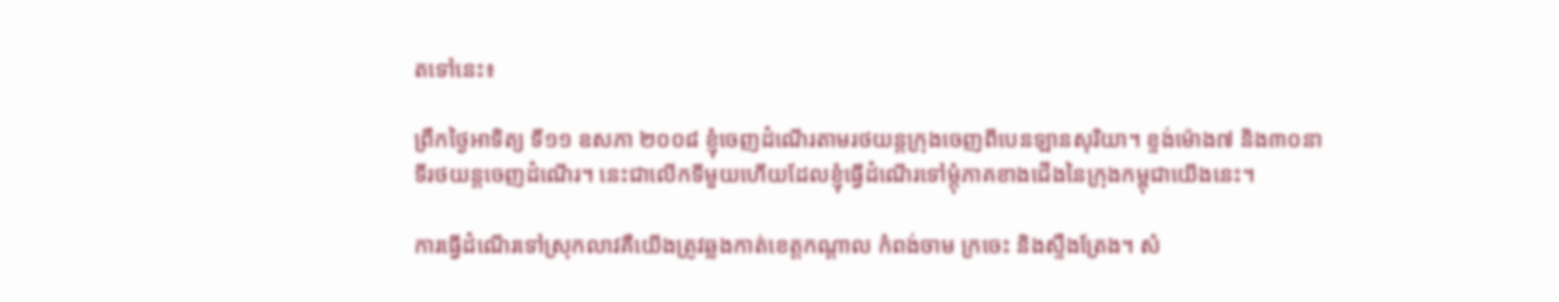តទៅនេះ៖

ព្រឹកថ្ងៃអាទិត្យ ទី១១ ឧសភា ២០០៨ ខ្ញុំចេញដំណើរតាមរថយន្តក្រុងចេញពីបេនឡានសុរិយា។ ខ្ទង់ម៉ោង៧ និង៣០នាទីរថយន្តចេញដំណើរ។ នេះជាលើកទីមួយហើយដែលខ្ញុំធ្វើដំណើរទៅម្ដុំភាគខាងជើងនៃក្រុងកម្ពុជាយើងនេះ។

ការធ្វើដំណើរទៅស្រុកលាវគឺយើងត្រូវឆ្លងកាត់ខេត្តកណ្ដាល កំពង់ចាម ក្រចេះ និងស្ទឹងត្រែង។ សំ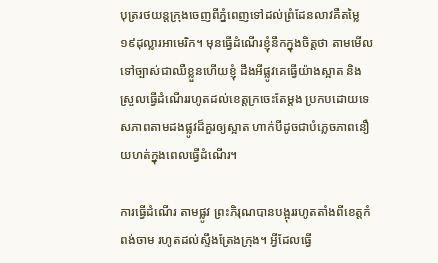បុត្ររថយន្តក្រុងចេញពីភ្នំពេញទៅដល់ព្រំដែនលាវគឺតម្លៃ១៩ដុល្លារអាមេរិក។ មុនធ្វើដំណើរខ្ញុំនឹកក្នុងចិត្តថា តាមមើលទៅច្បាស់ជាឈឺខ្លួនហើយខ្ញុំ ដឹងអីផ្លូវគេធ្វើយ៉ាងស្អាត និងស្រួលធ្វើដំណើររហូតដល់ខេត្តក្រចេះតែម្ដង ប្រកបដោយទេសភាពតាមដងផ្លូវដ៏គួរឲ្យស្អាត ហាក់បីដូចជាបំភ្លេចភាពនឿយហត់ក្នុងពេលធ្វើដំណើរ។

ការធ្វើដំណើរ តាមផ្លូវ ព្រះភិរុណបានបង្អុររហូតតាំងពីខេត្តកំពង់ចាម រហូតដល់ស្ទឹងត្រែងក្រុង។ អ្វីដែលធ្វើ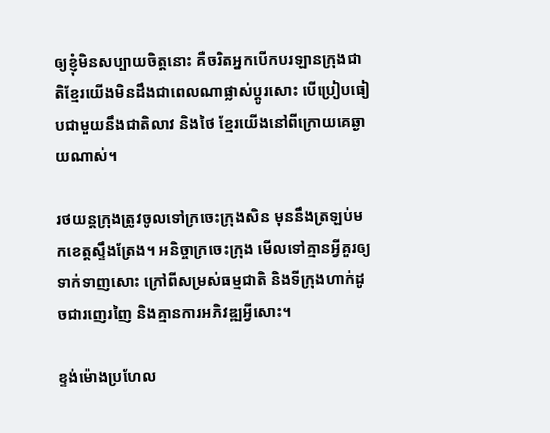ឲ្យខ្ញុំមិនសប្បាយចិត្តនោះ គឺចរិតអ្នកបើកបរឡានក្រុងជាតិខ្មែរយើងមិនដឹងជាពេលណាផ្លាស់ប្ដូរសោះ បើប្រៀបធៀបជាមួយនឹងជាតិលាវ និងថៃ ខ្មែរយើងនៅពីក្រោយគេឆ្ងាយណាស់។

រថយន្តក្រុងត្រូវចូលទៅក្រចេះក្រុងសិន មុននឹងត្រឡប់មកខេត្តស្ទឹងត្រែង។ អនិច្ចាក្រចេះក្រុង មើលទៅគ្មានអ្វីគួរឲ្យទាក់ទាញសោះ ក្រៅពីសម្រស់ធម្មជាតិ និងទីក្រុងហាក់ដូចជារញេរញៃ និងគ្មានការអភិវឌ្ឍអ្វីសោះ។

ខ្ទង់ម៉ោងប្រហែល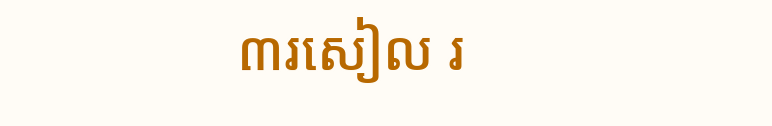៣រសៀល រ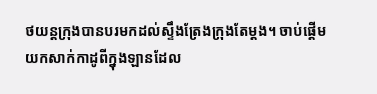ថយន្តក្រុងបានបរមកដល់ស្ទឹងត្រែងក្រុងតែម្ដង។ ចាប់ផ្ដើមយកសាក់កាដូពីក្នុងឡានដែល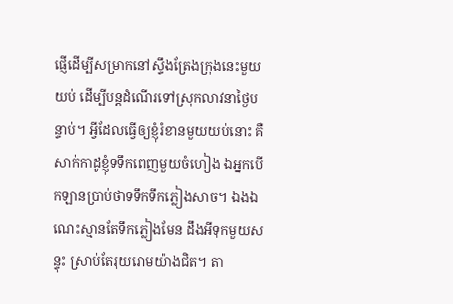ផ្ញើដើម្បីសម្រាកនៅស្ទឹងត្រែងក្រុងនេះមួយយប់ ដើម្បីបន្តដំណើរទៅស្រុកលាវនាថ្ងៃបន្ទាប់។ អ្វីដែលធ្វើឲ្យខ្ញុំរំខានមួយយប់នោះ គឺសាក់កាដូខ្ញុំទទឹកពេញមួយចំហៀង ឯអ្នកបើកឡានប្រាប់ថាទទឹកទឹកភ្លៀងសាច។ ឯងឯណេះស្មានតែទឹកភ្លៀងមែន ដឹងអីទុកមួយសន្ទុះ ស្រាប់តែរុយរោមយ៉ាងជិត។ តា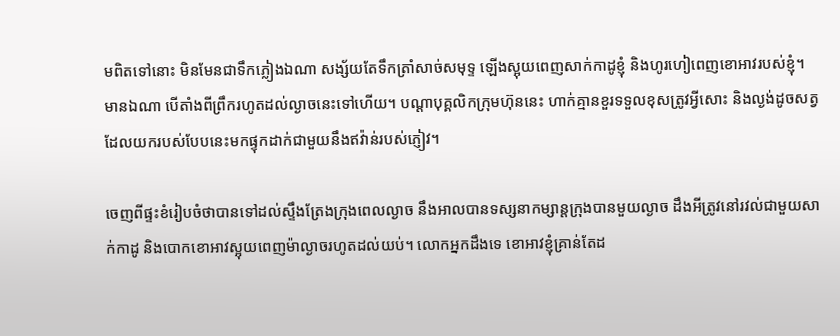មពិតទៅនោះ មិនមែនជាទឹកភ្លៀងឯណា សង្ស័យតែទឹកត្រាំសាច់សមុទ្ទ ឡើងស្អុយពេញសាក់កាដូខ្ញុំ និងហូរហៀពេញខោអាវរបស់ខ្ញុំ។ មានឯណា បើតាំងពីព្រឹករហូតដល់ល្ងាចនេះទៅហើយ។ បណ្ដាបុគ្គលិកក្រុមហ៊ុននេះ ហាក់គ្មានខួរទទួលខុសត្រូវអ្វីសោះ និងល្ងង់ដូចសត្វដែលយករបស់បែបនេះមកផ្ទុកដាក់ជាមួយនឹងឥវ៉ាន់របស់ភ្ញៀវ។

ចេញពីផ្ទះខំរៀបចំថាបានទៅដល់ស្ទឹងត្រែងក្រុងពេលល្ងាច នឹងអាលបានទស្សនាកម្សាន្តក្រុងបានមួយល្ងាច ដឹងអីត្រូវនៅរវល់ជាមួយសាក់កាដូ និងបោកខោអាវស្អុយពេញម៉ាល្ងាចរហូតដល់យប់។ លោកអ្នកដឹងទេ ខោអាវខ្ញុំគ្រាន់តែដ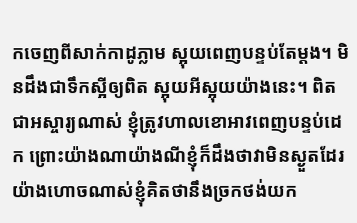កចេញពីសាក់កាដូភ្លាម ស្អុយពេញបន្ទប់តែម្ដង។ មិនដឹងជាទឹកស្អីឲ្យពិត ស្អុយអីស្អុយយ៉ាងនេះ។ ពិតជាអស្ចារ្យណាស់ ខ្ញុំត្រូវហាលខោអាវពេញបន្ទប់ដេក ព្រោះយ៉ាងណាយ៉ាងណីខ្ញុំក៏ដឹងថាវាមិនស្ងួតដែរ យ៉ាងហោចណាស់ខ្ញុំគិតថានឹងច្រកថង់យក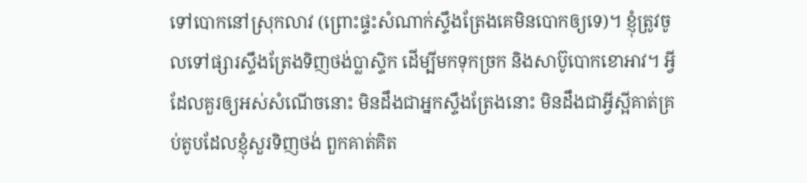ទៅបោកនៅស្រុកលាវ (ព្រោះផ្ទះសំណាក់ស្ទឹងត្រែងគេមិនបោកឲ្យទេ)។ ខ្ញុំត្រូវចូលទៅផ្សារស្ទឹងត្រែងទិញថង់ប្លាស្ទិក ដើម្បីមកទុកច្រក និងសាប៊ូបោកខោអាវ។ អ្វីដែលគួរឲ្យអស់សំណើចនោះ មិនដឹងជាអ្នកស្ទឹងត្រែងនោះ មិនដឹងជាអ្វីស្អីគាត់គ្រប់តូបដែលខ្ញុំសួរទិញថង់ ពួកគាត់គិត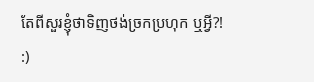តែពីសួរខ្ញុំថាទិញថង់ច្រកប្រហុក ឬអ្វី?! :)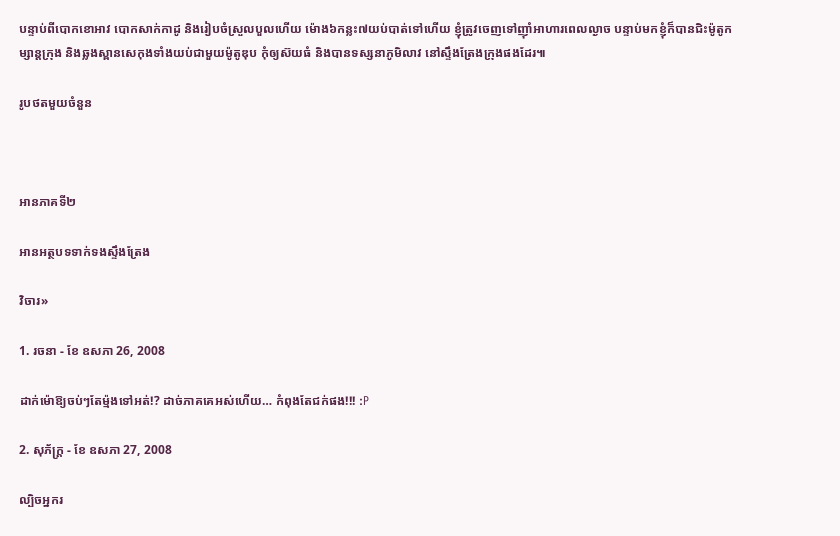បន្ទាប់ពីបោកខោអាវ បោកសាក់កាដូ និងរៀបចំស្រួលបួលហើយ ម៉ោង៦កន្លះ៧យប់បាត់ទៅហើយ ខ្ញុំត្រូវចេញទៅញ៉ាំអាហារពេលល្ងាច បន្ទាប់មកខ្ញុំក៏បានជិះម៉ូតូកម្សាន្តក្រុង និងឆ្លងស្ពានសេកុងទាំងយប់ជាមួយម៉ូតូឌុប កុំឲ្យស៊យធំ និងបានទស្សនាភូមិលាវ នៅស្ទឹងត្រែងក្រុងផងដែរ៕

រូបថតមួយចំនួន



អានភាគទី២

អានអត្ថបទទាក់ទងស្ទឹងត្រែង

វិចារ»

1. រចនា - ខែ ឧសភា 26, 2008

ដាក់ម៉ោឱ្យចប់ៗតែម៉្មងទៅអត់!? ដាច់ភាគគេអស់ហើយ… កំពុងតែជក់ផង!!! :P

2. សុភ័ក្ត្រ - ខែ ឧសភា 27, 2008

ល្បិចអ្នករ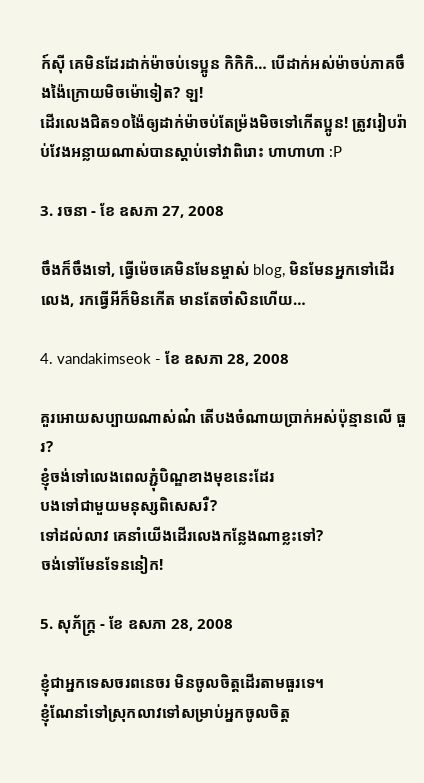ក៍ស៊ី គេមិនដែរដាក់ម៉ាចប់ទេប្អូន កិកិកិ… បើដាក់អស់ម៉ាចប់ភាគចឹងង៉ៃក្រោយមិចម៉ោទៀត? ឡ!
ដើរលេងជិត១០ង៉ៃឲ្យដាក់ម៉ាចប់តែម្រ៉ងមិចទៅកើតប្អូន! ត្រូវរៀបរ៉ាប់វែងអន្លាយណាស់បានស្ដាប់ទៅវាពិរោះ ហាហាហា :P

3. រចនា - ខែ ឧសភា 27, 2008

ចឹងក៏ចឹងទៅ, ធ្វើម៉េចគេមិនមែនម្ចាស់ blog, មិនមែនអ្នកទៅដើរលេង, រកធ្វើអីក៏មិនកើត មានតែចាំសិនហើយ…

4. vandakimseok - ខែ ឧសភា 28, 2008

គួរអោយសប្បាយណាស់ណ៎ តើបងចំណាយប្រាក់អស់ប៉ុន្មានលើ ធួរ?
ខ្ញុំចង់ទៅលេងពេលភ្ជុំបិណ្ឌខាងមុខនេះដែរ
បងទៅជាមួយមនុស្សពិសេសរឺ?
ទៅដល់លាវ គេនាំយើងដើរលេងកន្លែងណាខ្លះទៅ?
ចង់ទៅមែនទែននៀក!

5. សុភ័ក្ត្រ - ខែ ឧសភា 28, 2008

ខ្ញុំជាអ្នកទេសចរពនេចរ មិនចូលចិត្តដើរតាមធួរទេ។
ខ្ញុំណែនាំទៅស្រុកលាវទៅសម្រាប់អ្នកចូលចិត្ត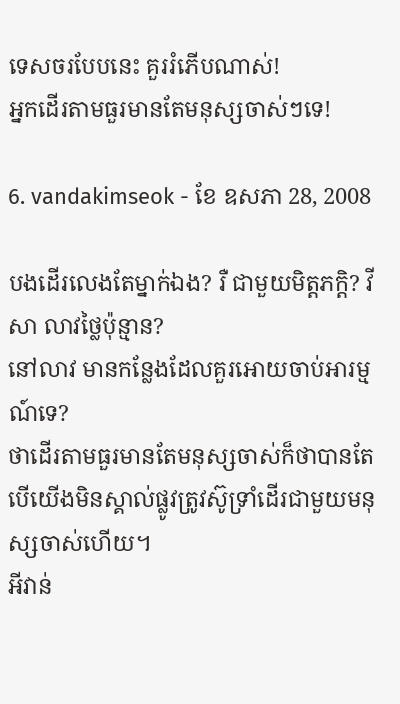ទេសចរបែបនេះ គួររំភើបណាស់!
អ្នកដើរតាមធួរមានតែមនុស្សចាស់ៗទេ!

6. vandakimseok - ខែ ឧសភា 28, 2008

បងដើរលេងតែម្នាក់ឯង? រឺ ជាមួយមិត្តភក្តិ? វីសា លាវថ្លៃប៉ុន្មាន?
នៅលាវ មានកន្លែងដែលគួរអោយចាប់អារម្មណ៍ទេ?
ថាដើរតាមធួរមានតែមនុស្សចាស់ក៏ថាបានតែ បើយើងមិនស្គាល់ផ្លូវត្រូវស៊ូទ្រាំដើរជាមួយមនុស្សចាស់ហើយ។
អីវាន់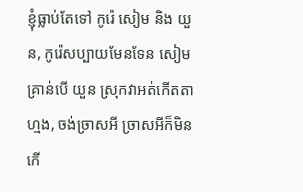ខ្ញុំធ្លាប់តែទៅ កូរ៉េ សៀម និង យួន, កូរ៉េសប្បាយមែនទែន សៀមគ្រាន់បើ យួន ស្រុកវាអត់កើតតាហ្មង, ចង់ច្រាសអី ច្រាសអីក៏មិនកើ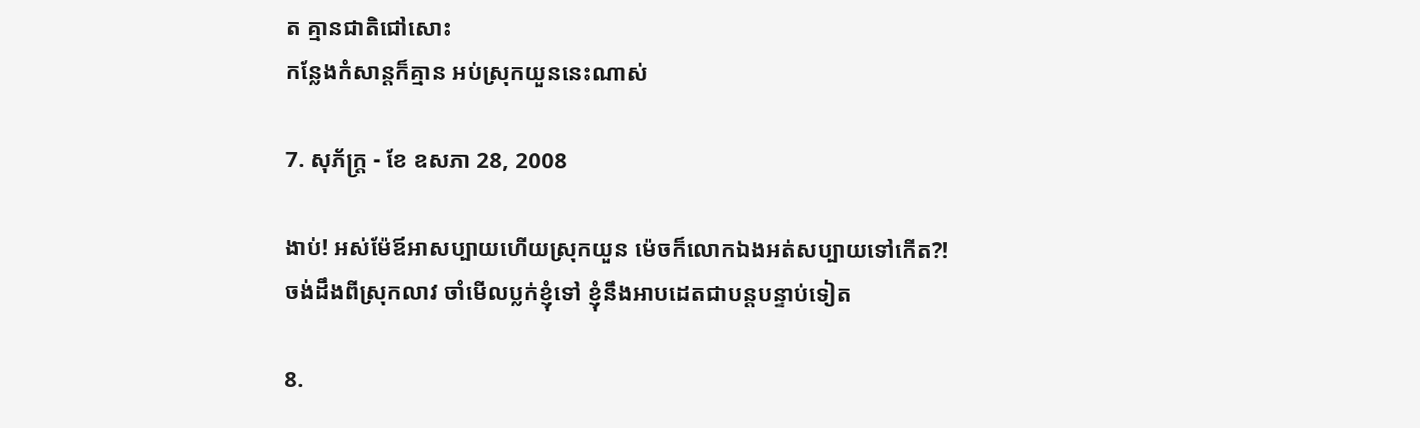ត គ្មានជាតិជៅសោះ
កន្លែងកំសាន្តក៏គ្មាន អប់ស្រុកយួននេះណាស់

7. សុភ័ក្ត្រ - ខែ ឧសភា 28, 2008

ងាប់! អស់ម៉ែឪអាសប្បាយហើយស្រុកយួន ម៉េចក៏លោកឯងអត់សប្បាយទៅកើត?!
ចង់ដឹងពីស្រុកលាវ ចាំមើលប្លក់ខ្ញុំទៅ ខ្ញុំនឹងអាបដេតជាបន្តបន្ទាប់ទៀត

8.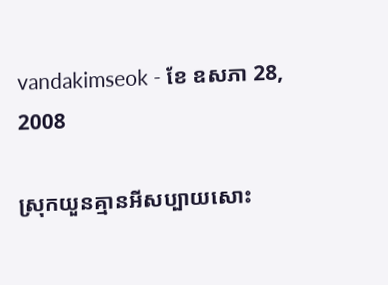vandakimseok - ខែ ឧសភា 28, 2008

ស្រុកយួនគ្មានអីសប្បាយសោះ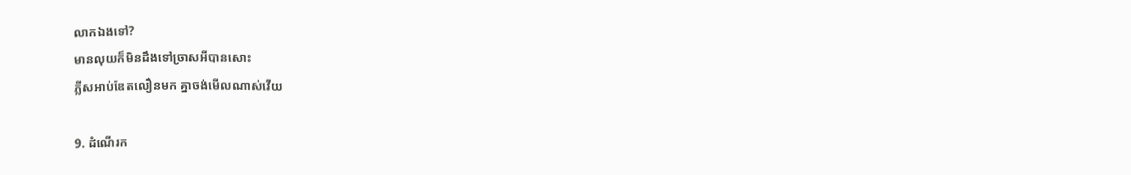លាកឯងទៅ?
មានលុយក៏មិនដឹងទៅច្រាសអីបានសោះ
ភ្លីសអាប់ឌែតលឿនមក គ្នាចង់មើលណាស់វើយ

9. ដំណើរក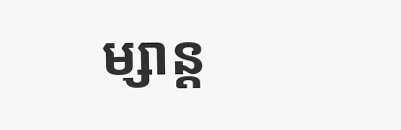ម្សាន្ត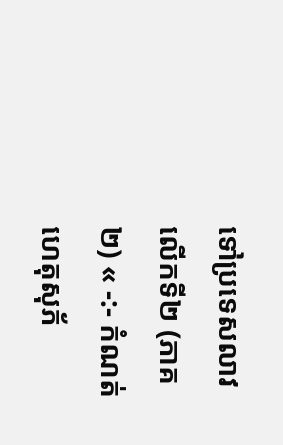ទៅប្រទេសលាវ លើកទី២ (ភាគ២) « -:- កំណត់ហេតុសុភ័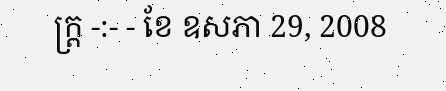ក្ត្រ -:- - ខែ ឧសភា 29, 2008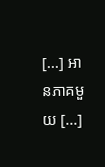[...] អានភាគមួយ [...]